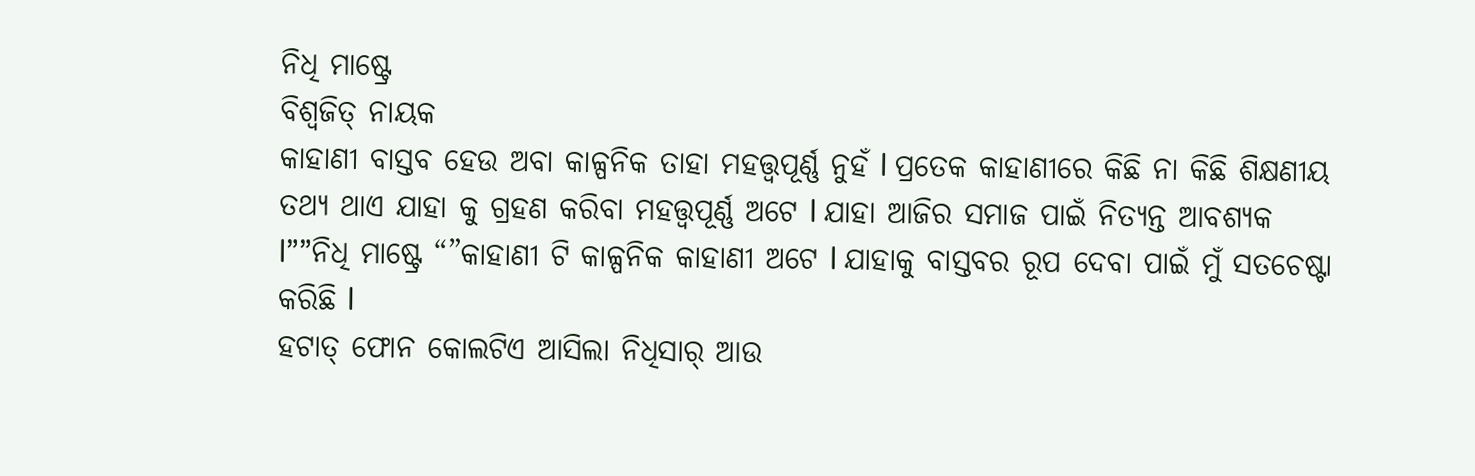ନିଧି ମାଷ୍ଟ୍ରେ
ବିଶ୍ୱଜିତ୍ ନାୟକ
କାହାଣୀ ବାସ୍ତବ ହେଉ ଅବା କାଳ୍ପନିକ ତାହା ମହତ୍ତ୍ୱପୂର୍ଣ୍ଣ ନୁହଁ l ପ୍ରତେକ କାହାଣୀରେ କିଛି ନା କିଛି ଶିକ୍ଷଣୀୟ ତଥ୍ୟ ଥାଏ ଯାହା କୁ ଗ୍ରହଣ କରିବା ମହତ୍ତ୍ୱପୂର୍ଣ୍ଣ ଅଟେ l ଯାହା ଆଜିର ସମାଜ ପାଇଁ ନିତ୍ୟନ୍ତ ଆବଶ୍ୟକ l””ନିଧି ମାଷ୍ଟ୍ରେ “”କାହାଣୀ ଟି କାଳ୍ପନିକ କାହାଣୀ ଅଟେ l ଯାହାକୁ ବାସ୍ତବର ରୂପ ଦେବା ପାଇଁ ମୁଁ ସତଚେଷ୍ଟା କରିଛି l
ହଟାତ୍ ଫୋନ କୋଲଟିଏ ଆସିଲା ନିଧିସାର୍ ଆଉ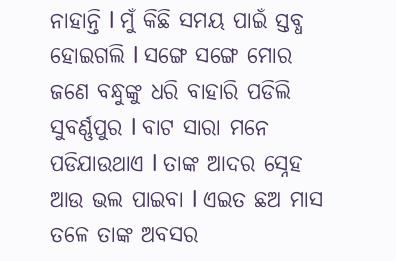ନାହାନ୍ତି l ମୁଁ କିଛି ସମୟ ପାଇଁ ସ୍ତବ୍ଧ ହୋଇଗଲି l ସଙ୍ଗେ ସଙ୍ଗେ ମୋର ଜଣେ ବନ୍ଧୁଙ୍କୁ ଧରି ବାହାରି ପଡିଲି ସୁବର୍ଣ୍ଣପୁର l ବାଟ ସାରା ମନେ ପଡିଯାଉଥାଏ l ତାଙ୍କ ଆଦର ସ୍ନେହ ଆଉ ଭଲ ପାଇବା l ଏଇତ ଛଅ ମାସ ତଳେ ତାଙ୍କ ଅବସର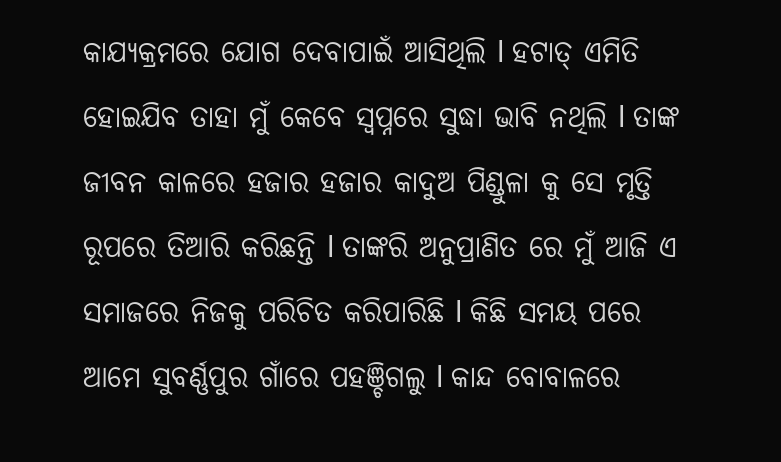କାଯ୍ୟକ୍ରମରେ ଯୋଗ ଦେବାପାଇଁ ଆସିଥିଲି l ହଟାତ୍ ଏମିତି ହୋଇଯିବ ତାହା ମୁଁ କେବେ ସ୍ୱପ୍ନରେ ସୁଦ୍ଧା ଭାବି ନଥିଲି l ତାଙ୍କ ଜୀବନ କାଳରେ ହଜାର ହଜାର କାଦୁଅ ପିଣ୍ଡୁଳା କୁ ସେ ମୃତ୍ତି ରୂପରେ ତିଆରି କରିଛନ୍ତି l ତାଙ୍କରି ଅନୁପ୍ରାଣିତ ରେ ମୁଁ ଆଜି ଏ ସମାଜରେ ନିଜକୁ ପରିଚିତ କରିପାରିଛି l କିଛି ସମୟ ପରେ ଆମେ ସୁବର୍ଣ୍ଣପୁର ଗାଁରେ ପହଞ୍ଚିଗଲୁ l କାନ୍ଦ ବୋବାଳରେ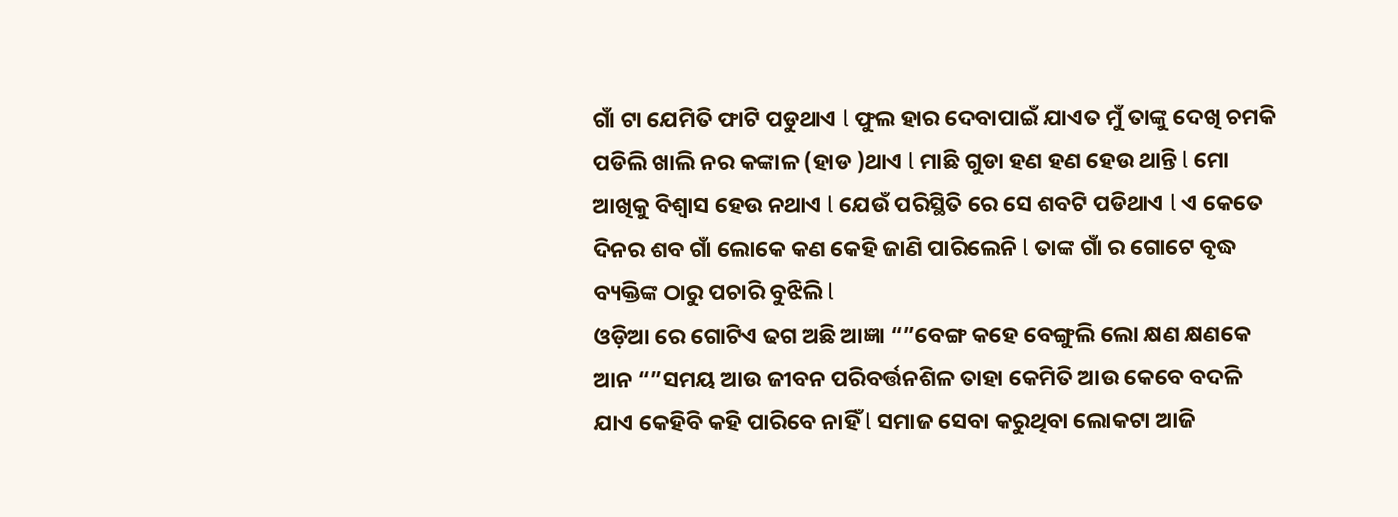ଗାଁ ଟା ଯେମିତି ଫାଟି ପଡୁଥାଏ l ଫୁଲ ହାର ଦେବାପାଇଁ ଯାଏତ ମୁଁ ତାଙ୍କୁ ଦେଖି ଚମକି ପଡିଲି ଖାଲି ନର କଙ୍କାଳ (ହାଡ )ଥାଏ l ମାଛି ଗୁଡା ହଣ ହଣ ହେଉ ଥାନ୍ତି l ମୋ ଆଖିକୁ ବିଶ୍ୱାସ ହେଉ ନଥାଏ l ଯେଉଁ ପରିସ୍ଥିତି ରେ ସେ ଶବଟି ପଡିଥାଏ l ଏ କେତେ ଦିନର ଶବ ଗାଁ ଲୋକେ କଣ କେହି ଜାଣି ପାରିଲେନି l ତାଙ୍କ ଗାଁ ର ଗୋଟେ ବୃଦ୍ଧ ବ୍ୟକ୍ତିଙ୍କ ଠାରୁ ପଚାରି ବୁଝିଲି l
ଓଡ଼ିଆ ରେ ଗୋଟିଏ ଢଗ ଅଛି ଆଜ୍ଞା “”ବେଙ୍ଗ କହେ ବେଙ୍ଗୁଲି ଲୋ କ୍ଷଣ କ୍ଷଣକେ ଆନ “”ସମୟ ଆଉ ଜୀବନ ପରିବର୍ତ୍ତନଶିଳ ତାହା କେମିତି ଆଉ କେବେ ବଦଳି ଯାଏ କେହିବି କହି ପାରିବେ ନାହିଁ l ସମାଜ ସେବା କରୁଥିବା ଲୋକଟା ଆଜି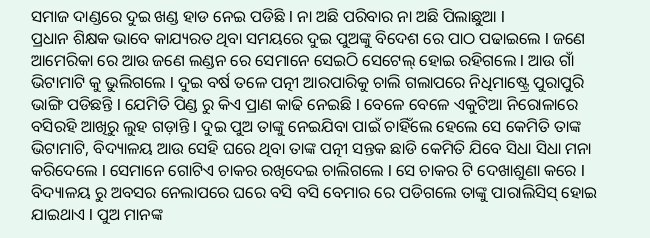ସମାଜ ଦାଣ୍ଡରେ ଦୁଇ ଖଣ୍ଡ ହାଡ ନେଇ ପଡିଛି l ନା ଅଛି ପରିବାର ନା ଅଛି ପିଲାଛୁଆ l
ପ୍ରଧାନ ଶିକ୍ଷକ ଭାବେ କାଯ୍ୟରତ ଥିବା ସମୟରେ ଦୁଇ ପୁଅଙ୍କୁ ବିଦେଶ ରେ ପାଠ ପଢାଇଲେ l ଜଣେ ଆମେରିକା ରେ ଆଉ ଜଣେ ଲଣ୍ଡନ ରେ ସେମାନେ ସେଇଠି ସେଟେଲ୍ ହୋଇ ରହିଗଲେ l ଆଉ ଗାଁ ଭିଟାମାଟି କୁ ଭୁଲିଗଲେ l ଦୁଇ ବର୍ଷ ତଳେ ପତ୍ନୀ ଆରପାରିକୁ ଚାଲି ଗଲାପରେ ନିଧିମାଷ୍ଟ୍ରେ ପୁରାପୁରି ଭାଙ୍ଗି ପଡିଛନ୍ତି l ଯେମିତି ପିଣ୍ଡ ରୁ କିଏ ପ୍ରାଣ କାଢି ନେଇଛି l ବେଳେ ବେଳେ ଏକୁଟିଆ ନିରୋଳାରେ ବସିରହି ଆଖିରୁ ଲୁହ ଗଡ଼ାନ୍ତି l ଦୁଇ ପୁଅ ତାଙ୍କୁ ନେଇଯିବା ପାଇଁ ଚାହିଁଲେ ହେଲେ ସେ କେମିତି ତାଙ୍କ ଭିଟାମାଟି, ବିଦ୍ୟାଳୟ ଆଉ ସେହି ଘରେ ଥିବା ତାଙ୍କ ପତ୍ନୀ ସନ୍ତକ ଛାଡି କେମିତି ଯିବେ ସିଧା ସିଧା ମନା କରିଦେଲେ l ସେମାନେ ଗୋଟିଏ ଚାକର ରଖିଦେଇ ଚାଲିଗଲେ l ସେ ଚାକର ଟି ଦେଖାଶୁଣା କରେ l ବିଦ୍ୟାଳୟ ରୁ ଅବସର ନେଲାପରେ ଘରେ ବସି ବସି ବେମାର ରେ ପଡିଗଲେ ତାଙ୍କୁ ପାରାଲିସିସ୍ ହୋଇ ଯାଇଥାଏ l ପୁଅ ମାନଙ୍କ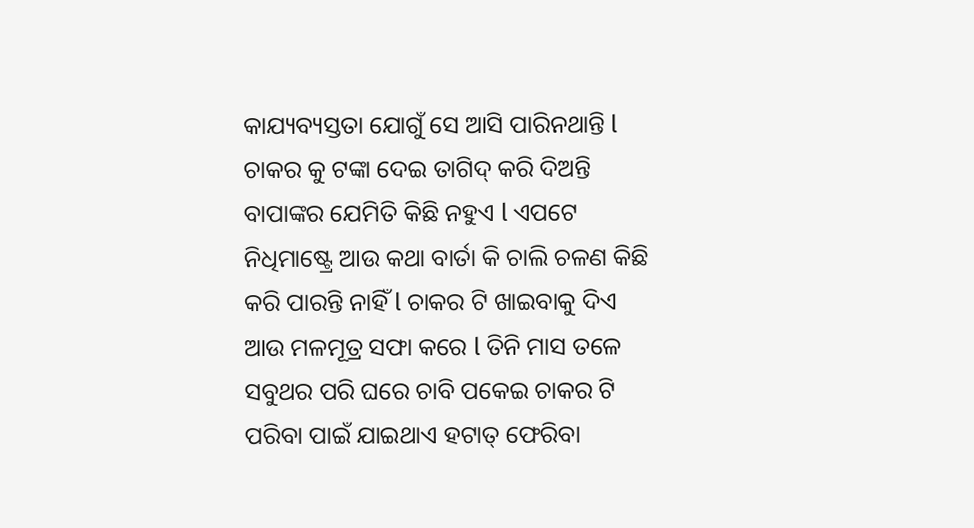କାଯ୍ୟବ୍ୟସ୍ତତା ଯୋଗୁଁ ସେ ଆସି ପାରିନଥାନ୍ତି l ଚାକର କୁ ଟଙ୍କା ଦେଇ ତାଗିଦ୍ କରି ଦିଅନ୍ତି ବାପାଙ୍କର ଯେମିତି କିଛି ନହୁଏ l ଏପଟେ ନିଧିମାଷ୍ଟ୍ରେ ଆଉ କଥା ବାର୍ତା କି ଚାଲି ଚଳଣ କିଛି କରି ପାରନ୍ତି ନାହିଁ l ଚାକର ଟି ଖାଇବାକୁ ଦିଏ ଆଉ ମଳମୂତ୍ର ସଫା କରେ l ତିନି ମାସ ତଳେ ସବୁଥର ପରି ଘରେ ଚାବି ପକେଇ ଚାକର ଟି ପରିବା ପାଇଁ ଯାଇଥାଏ ହଟାତ୍ ଫେରିବା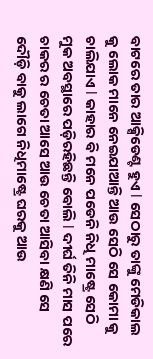ବାଟରେ ତାର ଆକ୍ସିଡେଣ୍ଟ ହୁଏ l ସେଠାରୁ ତାଙ୍କୁ ମେଡିକାଲ କୁ ଲୋକ ମାନେ ନେଇଯାଆନ୍ତି ଆଉ ସେଠି ସେ କୋମା କୁ ଚାଲିଯାଏ l କାହାର ବି ମନେ ପଡେନି ନିଧି ମାଷ୍ଟ୍ରେ ସେଠି ମୁକ ଅବସ୍ଥାରେ ପଡ଼ିରହିଛନ୍ତି ବୋଲି l ଦୀର୍ଘ ତିନି ମାସ ପରେ ଚାକର ର ଚେତା ଆସେ ଆଉ ଚେତା ଆସିବା କ୍ଷଣି ସେ ଦୌଡ଼ି ବାକୁ ଲାଗେ ନିଧିମାଷ୍ଟ୍ରେ ଘରକୁ ଆଉ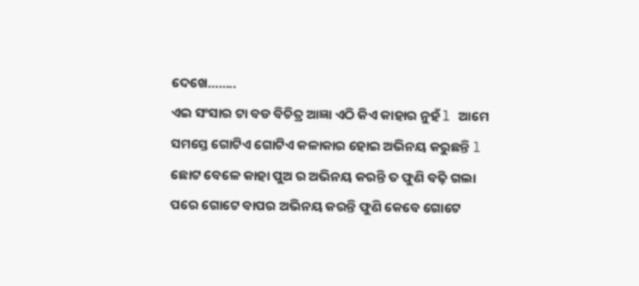ଦେଖେ……..
ଏଇ ସଂସାର ଟା ବଡ ବିଚିତ୍ର ଆଜ୍ଞା ଏଠି କିଏ କାହାର ନୁହଁ l ଆମେ ସମସ୍ତେ ଗୋଟିଏ ଗୋଟିଏ କଳାକାର ହୋଇ ଅଭିନୟ କରୁଛନ୍ତି l ଛୋଟ ବେଳେ କାହା ପୁଅ ର ଅଭିନୟ କରନ୍ତି ତ ଫୁଣି ବଢ଼ି ଗଲା ପରେ ଗୋଟେ ବାପର ଅଭିନୟ କରନ୍ତି ଫୁଣି କେବେ ଗୋଟେ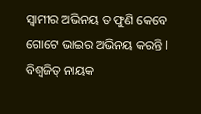ସ୍ୱାମୀର ଅଭିନୟ ତ ଫୁଣି କେବେ ଗୋଟେ ଭାଇର ଅଭିନୟ କରନ୍ତି l
ବିଶ୍ୱଜିତ୍ ନାୟକ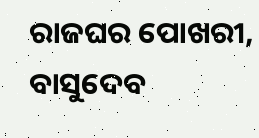ରାଜଘର ପୋଖରୀ, ବାସୁଦେବ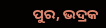ପୁର, ଭଦ୍ରକ